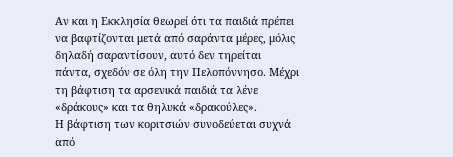Αν και η Εκκλησία θεωρεί ότι τα παιδιά πρέπει να βαφτίζονται μετά από σαράντα μέρες, μόλις δηλαδή σαραντίσουν, αυτό δεν τηρείται πάντα, σχεδόν σε όλη την Πελοπόννησο. Μέχρι τη βάφτιση τα αρσενικά παιδιά τα λένε «δράκους» και τα θηλυκά «δρακούλες».
Η βάφτιση των κοριτσιών συνοδεύεται συχνά από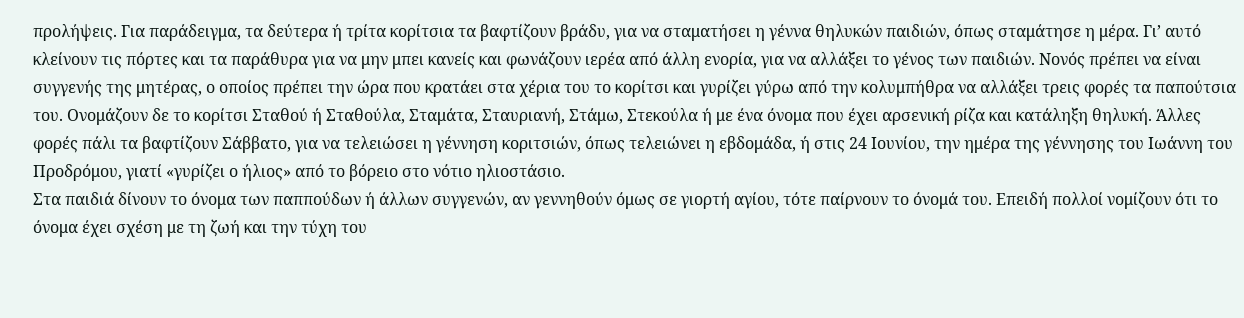προλήψεις. Για παράδειγμα, τα δεύτερα ή τρίτα κορίτσια τα βαφτίζουν βράδυ, για να σταματήσει η γέννα θηλυκών παιδιών, όπως σταμάτησε η μέρα. Γι’ αυτό κλείνουν τις πόρτες και τα παράθυρα για να μην μπει κανείς και φωνάζουν ιερέα από άλλη ενορία, για να αλλάξει το γένος των παιδιών. Νονός πρέπει να είναι συγγενής της μητέρας, ο οποίος πρέπει την ώρα που κρατάει στα χέρια του το κορίτσι και γυρίζει γύρω από την κολυμπήθρα να αλλάξει τρεις φορές τα παπούτσια του. Ονομάζουν δε το κορίτσι Σταθού ή Σταθούλα, Σταμάτα, Σταυριανή, Στάμω, Στεκούλα ή με ένα όνομα που έχει αρσενική ρίζα και κατάληξη θηλυκή. Άλλες φορές πάλι τα βαφτίζουν Σάββατο, για να τελειώσει η γέννηση κοριτσιών, όπως τελειώνει η εβδομάδα, ή στις 24 Ιουνίου, την ημέρα της γέννησης του Ιωάννη του Προδρόμου, γιατί «γυρίζει ο ήλιος» από το βόρειο στο νότιο ηλιοστάσιο.
Στα παιδιά δίνουν το όνομα των παππούδων ή άλλων συγγενών, αν γεννηθούν όμως σε γιορτή αγίου, τότε παίρνουν το όνομά του. Επειδή πολλοί νομίζουν ότι το όνομα έχει σχέση με τη ζωή και την τύχη του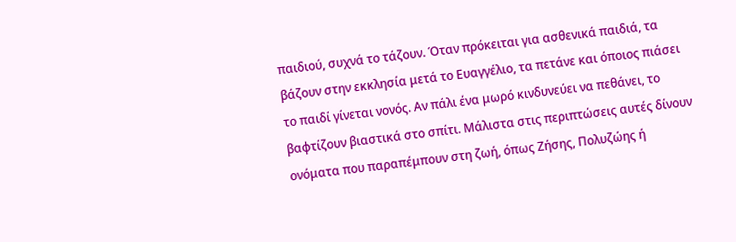παιδιού, συχνά το τάζουν. Όταν πρόκειται για ασθενικά παιδιά, τα βάζουν στην εκκλησία μετά το Ευαγγέλιο, τα πετάνε και όποιος πιάσει το παιδί γίνεται νονός. Αν πάλι ένα μωρό κινδυνεύει να πεθάνει, το βαφτίζουν βιαστικά στο σπίτι. Μάλιστα στις περιπτώσεις αυτές δίνουν ονόματα που παραπέμπουν στη ζωή, όπως Ζήσης, Πολυζώης ή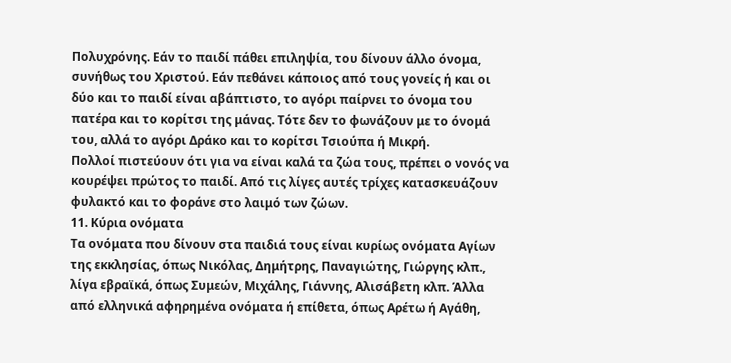Πολυχρόνης. Εάν το παιδί πάθει επιληψία, του δίνουν άλλο όνομα, συνήθως του Χριστού. Εάν πεθάνει κάποιος από τους γονείς ή και οι δύο και το παιδί είναι αβάπτιστο, το αγόρι παίρνει το όνομα του πατέρα και το κορίτσι της μάνας. Τότε δεν το φωνάζουν με το όνομά του, αλλά το αγόρι Δράκο και το κορίτσι Τσιούπα ή Μικρή.
Πολλοί πιστεύουν ότι για να είναι καλά τα ζώα τους, πρέπει ο νονός να κουρέψει πρώτος το παιδί. Από τις λίγες αυτές τρίχες κατασκευάζουν φυλακτό και το φοράνε στο λαιμό των ζώων.
11. Κύρια ονόματα
Τα ονόματα που δίνουν στα παιδιά τους είναι κυρίως ονόματα Αγίων της εκκλησίας, όπως Νικόλας, Δημήτρης, Παναγιώτης, Γιώργης κλπ., λίγα εβραϊκά, όπως Συμεών, Μιχάλης, Γιάννης, Αλισάβετη κλπ. Άλλα από ελληνικά αφηρημένα ονόματα ή επίθετα, όπως Αρέτω ή Αγάθη,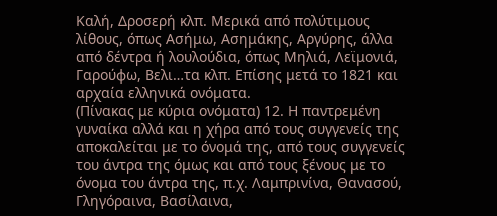Καλή, Δροσερή κλπ. Μερικά από πολύτιμους λίθους, όπως Ασήμω, Ασημάκης, Αργύρης, άλλα από δέντρα ή λουλούδια, όπως Μηλιά, Λεϊμονιά, Γαρούφω, Βελι…τα κλπ. Επίσης μετά το 1821 και αρχαία ελληνικά ονόματα.
(Πίνακας με κύρια ονόματα) 12. Η παντρεμένη γυναίκα αλλά και η χήρα από τους συγγενείς της αποκαλείται με το όνομά της, από τους συγγενείς του άντρα της όμως και από τους ξένους με το όνομα του άντρα της, π.χ. Λαμπρινίνα, Θανασού, Γληγόραινα, Βασίλαινα,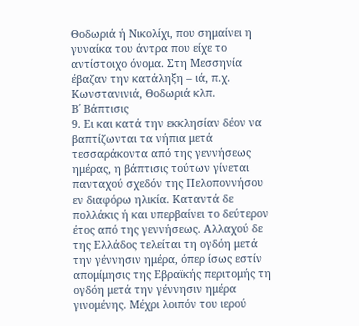Θοδωριά ή Νικολίχι, που σημαίνει η γυναίκα του άντρα που είχε το αντίστοιχο όνομα. Στη Μεσσηνία έβαζαν την κατάληξη – ιά, π.χ. Κωνστανινιά, Θοδωριά κλπ.
Β΄ Βάπτισις
9. Ει και κατά την εκκλησίαν δέον να βαπτίζωνται τα νήπια μετά τεσσαράκοντα από της γεννήσεως ημέρας, η βάπτισις τούτων γίνεται πανταχού σχεδόν της Πελοποννήσου εν διαφόρω ηλικία. Καταντά δε πολλάκις ή και υπερβαίνει το δεύτερον έτος από της γεννήσεως. Αλλαχού δε της Ελλάδος τελείται τη ογδόη μετά την γέννησιν ημέρα, όπερ ίσως εστίν απομίμησις της Εβραϊκής περιτομής τη ογδόη μετά την γέννησιν ημέρα γινομένης. Μέχρι λοιπόν του ιερού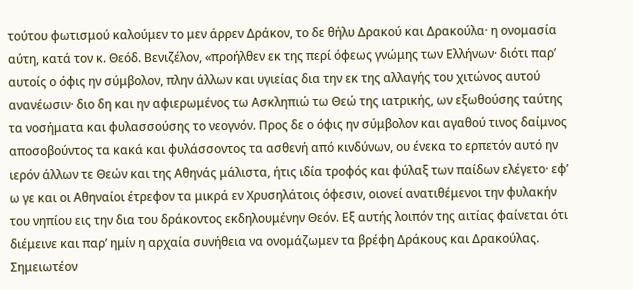τούτου φωτισμού καλούμεν το μεν άρρεν Δράκον, το δε θήλυ Δρακού και Δρακούλα· η ονομασία αύτη, κατά τον κ. Θεόδ. Βενιζέλον, «προήλθεν εκ της περί όφεως γνώμης των Ελλήνων· διότι παρ’ αυτοίς ο όφις ην σύμβολον, πλην άλλων και υγιείας δια την εκ της αλλαγής του χιτώνος αυτού ανανέωσιν· διο δη και ην αφιερωμένος τω Ασκληπιώ τω Θεώ της ιατρικής, ων εξωθούσης ταύτης τα νοσήματα και φυλασσούσης το νεογνόν. Προς δε ο όφις ην σύμβολον και αγαθού τινος δαίμνος αποσοβούντος τα κακά και φυλάσσοντος τα ασθενή από κινδύνων, ου ένεκα το ερπετόν αυτό ην ιερόν άλλων τε Θεών και της Αθηνάς μάλιστα, ήτις ιδία τροφός και φύλαξ των παίδων ελέγετο· εφ’ ω γε και οι Αθηναίοι έτρεφον τα μικρά εν Χρυσηλάτοις όφεσιν, οιονεί ανατιθέμενοι την φυλακήν του νηπίου εις την δια του δράκοντος εκδηλουμένην Θεόν. Εξ αυτής λοιπόν της αιτίας φαίνεται ότι διέμεινε και παρ’ ημίν η αρχαία συνήθεια να ονομάζωμεν τα βρέφη Δράκους και Δρακούλας. Σημειωτέον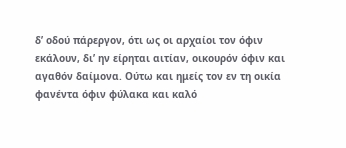δ’ οδού πάρεργον, ότι ως οι αρχαίοι τον όφιν εκάλουν, δι’ ην είρηται αιτίαν, οικουρόν όφιν και αγαθόν δαίμονα. Ούτω και ημείς τον εν τη οικία φανέντα όφιν φύλακα και καλό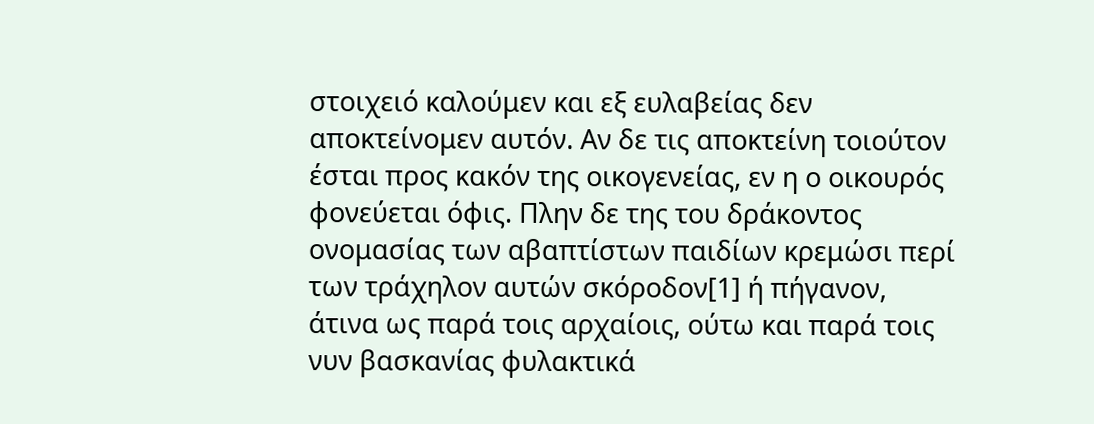στοιχειό καλούμεν και εξ ευλαβείας δεν αποκτείνομεν αυτόν. Αν δε τις αποκτείνη τοιούτον έσται προς κακόν της οικογενείας, εν η ο οικουρός φονεύεται όφις. Πλην δε της του δράκοντος ονομασίας των αβαπτίστων παιδίων κρεμώσι περί των τράχηλον αυτών σκόροδον[1] ή πήγανον, άτινα ως παρά τοις αρχαίοις, ούτω και παρά τοις νυν βασκανίας φυλακτικά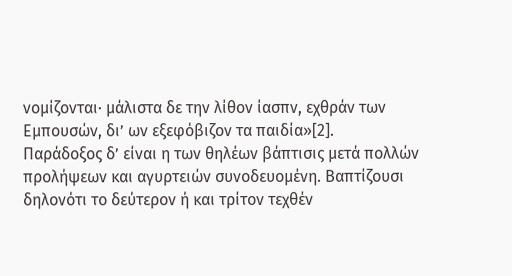νομίζονται· μάλιστα δε την λίθον ίασπν, εχθράν των Εμπουσών, δι’ ων εξεφόβιζον τα παιδία»[2].
Παράδοξος δ’ είναι η των θηλέων βάπτισις μετά πολλών προλήψεων και αγυρτειών συνοδευομένη. Βαπτίζουσι δηλονότι το δεύτερον ή και τρίτον τεχθέν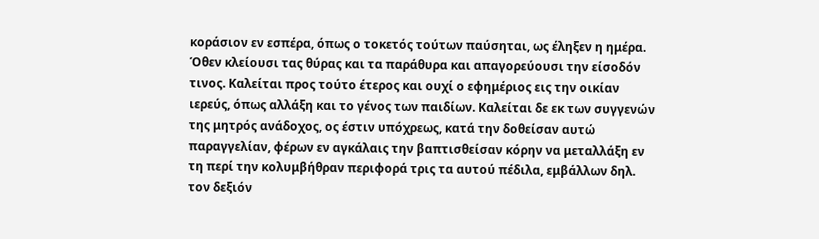κοράσιον εν εσπέρα, όπως ο τοκετός τούτων παύσηται, ως έληξεν η ημέρα. Όθεν κλείουσι τας θύρας και τα παράθυρα και απαγορεύουσι την είσοδόν τινος. Καλείται προς τούτο έτερος και ουχί ο εφημέριος εις την οικίαν ιερεύς, όπως αλλάξη και το γένος των παιδίων. Καλείται δε εκ των συγγενών της μητρός ανάδοχος, ος έστιν υπόχρεως, κατά την δοθείσαν αυτώ παραγγελίαν, φέρων εν αγκάλαις την βαπτισθείσαν κόρην να μεταλλάξη εν τη περί την κολυμβήθραν περιφορά τρις τα αυτού πέδιλα, εμβάλλων δηλ. τον δεξιόν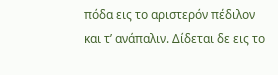πόδα εις το αριστερόν πέδιλον και τ’ ανάπαλιν. Δίδεται δε εις το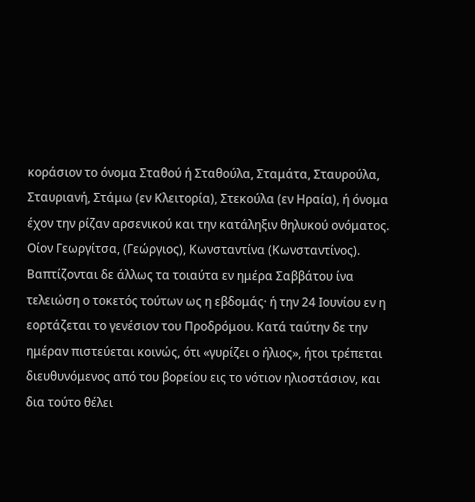κοράσιον το όνομα Σταθού ή Σταθούλα, Σταμάτα, Σταυρούλα, Σταυριανή, Στάμω (εν Κλειτορία), Στεκούλα (εν Ηραία), ή όνομα έχον την ρίζαν αρσενικού και την κατάληξιν θηλυκού ονόματος. Οίον Γεωργίτσα, (Γεώργιος), Κωνσταντίνα (Κωνσταντίνος). Βαπτίζονται δε άλλως τα τοιαύτα εν ημέρα Σαββάτου ίνα τελειώση ο τοκετός τούτων ως η εβδομάς· ή την 24 Ιουνίου εν η εορτάζεται το γενέσιον του Προδρόμου. Κατά ταύτην δε την ημέραν πιστεύεται κοινώς, ότι «γυρίζει ο ήλιος», ήτοι τρέπεται διευθυνόμενος από του βορείου εις το νότιον ηλιοστάσιον, και δια τούτο θέλει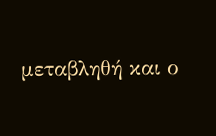μεταβληθή και ο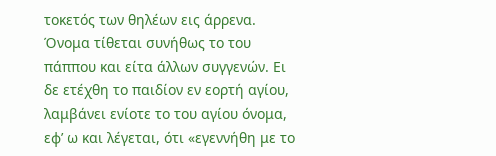τοκετός των θηλέων εις άρρενα. Όνομα τίθεται συνήθως το του πάππου και είτα άλλων συγγενών. Ει δε ετέχθη το παιδίον εν εορτή αγίου, λαμβάνει ενίοτε το του αγίου όνομα, εφ’ ω και λέγεται, ότι «εγεννήθη με το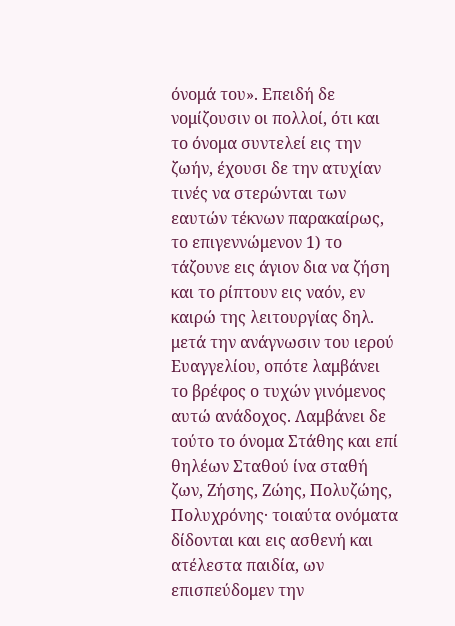όνομά του». Επειδή δε νομίζουσιν οι πολλοί, ότι και το όνομα συντελεί εις την ζωήν, έχουσι δε την ατυχίαν τινές να στερώνται των εαυτών τέκνων παρακαίρως, το επιγεννώμενον 1) το τάζουνε εις άγιον δια να ζήση και το ρίπτουν εις ναόν, εν καιρώ της λειτουργίας δηλ. μετά την ανάγνωσιν του ιερού Ευαγγελίου, οπότε λαμβάνει το βρέφος ο τυχών γινόμενος αυτώ ανάδοχος. Λαμβάνει δε τούτο το όνομα Στάθης και επί θηλέων Σταθού ίνα σταθή ζων, Ζήσης, Ζώης, Πολυζώης, Πολυχρόνης· τοιαύτα ονόματα δίδονται και εις ασθενή και ατέλεστα παιδία, ων επισπεύδομεν την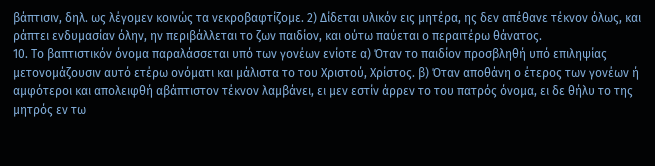βάπτισιν, δηλ. ως λέγομεν κοινώς τα νεκροβαφτίζομε. 2) Δίδεται υλικόν εις μητέρα, ης δεν απέθανε τέκνον όλως, και ράπτει ενδυμασίαν όλην, ην περιβάλλεται το ζων παιδίον, και ούτω παύεται ο περαιτέρω θάνατος.
10. Το βαπτιστικόν όνομα παραλάσσεται υπό των γονέων ενίοτε α) Όταν το παιδίον προσβληθή υπό επιληψίας μετονομάζουσιν αυτό ετέρω ονόματι και μάλιστα το του Χριστού, Χρίστος. β) Όταν αποθάνη ο έτερος των γονέων ή αμφότεροι και απολειφθή αβάπτιστον τέκνον λαμβάνει, ει μεν εστίν άρρεν το του πατρός όνομα, ει δε θήλυ το της μητρός εν τω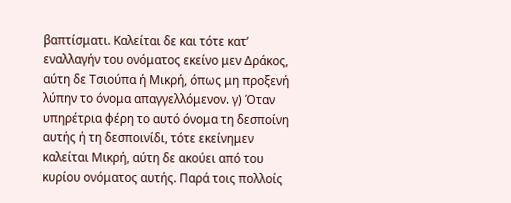βαπτίσματι. Καλείται δε και τότε κατ’ εναλλαγήν του ονόματος εκείνο μεν Δράκος, αύτη δε Τσιούπα ή Μικρή, όπως μη προξενή λύπην το όνομα απαγγελλόμενον. γ) Όταν υπηρέτρια φέρη το αυτό όνομα τη δεσποίνη αυτής ή τη δεσποινίδι, τότε εκείνημεν καλείται Μικρή, αύτη δε ακούει από του κυρίου ονόματος αυτής. Παρά τοις πολλοίς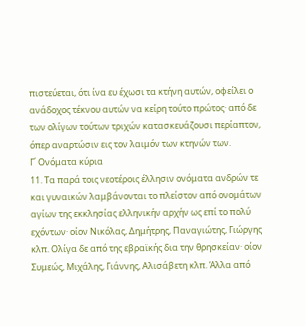πιστεύεται, ότι ίνα ευ έχωσι τα κτήνη αυτών, οφείλει ο ανάδοχος τέκνου αυτών να κείρη τούτο πρώτος· από δε των ολίγων τούτων τριχών κατασκευάζουσι περίαπτον, όπερ αναρτώσιν εις τον λαιμόν των κτηνών των.
Γ΄ Ονόματα κύρια
11. Τα παρά τοις νεοτέροις έλλησιν ονόματα ανδρών τε και γυναικών λαμβάνονται το πλείστον από ονομάτων αγίων της εκκλησίας ελληνικήν αρχήν ως επί το πολύ εχόντων· οίον Νικόλας, Δημήτρης, Παναγιώτης, Γιώργης κλπ. Ολίγα δε από της εβραϊκής δια την θρησκείαν· οίον Συμεώς, Μιχάλης, Γιάννης, Αλισάβετη κλπ. Άλλα από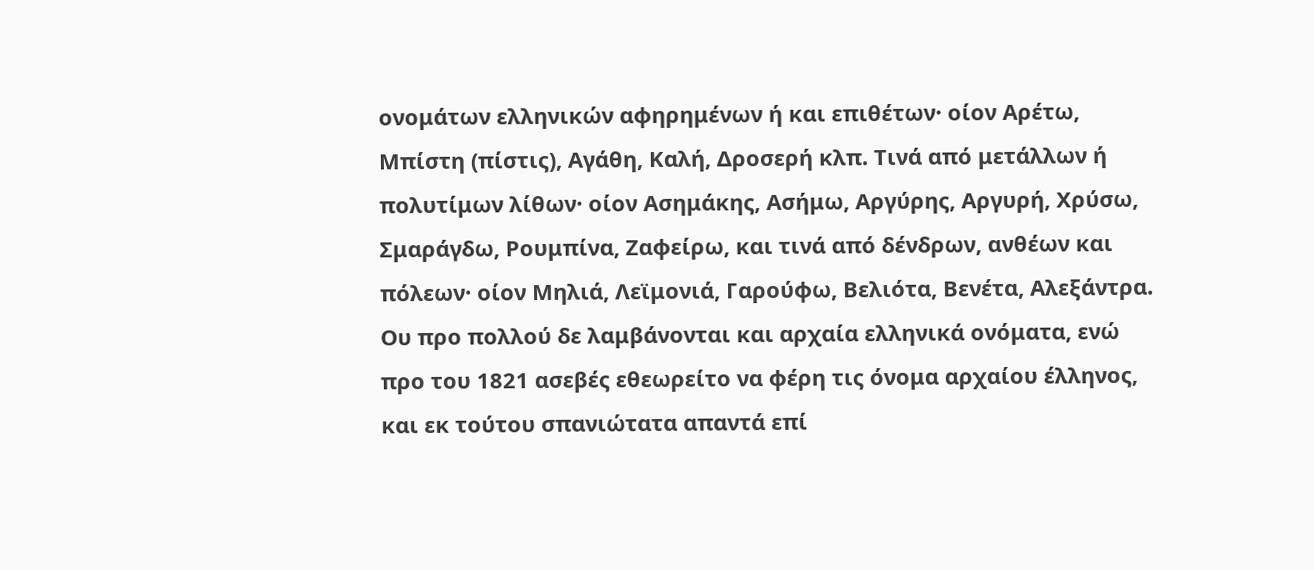ονομάτων ελληνικών αφηρημένων ή και επιθέτων· οίον Αρέτω, Μπίστη (πίστις), Αγάθη, Καλή, Δροσερή κλπ. Τινά από μετάλλων ή πολυτίμων λίθων· οίον Ασημάκης, Ασήμω, Αργύρης, Αργυρή, Χρύσω, Σμαράγδω, Ρουμπίνα, Ζαφείρω, και τινά από δένδρων, ανθέων και πόλεων· οίον Μηλιά, Λεϊμονιά, Γαρούφω, Βελιότα, Βενέτα, Αλεξάντρα. Ου προ πολλού δε λαμβάνονται και αρχαία ελληνικά ονόματα, ενώ προ του 1821 ασεβές εθεωρείτο να φέρη τις όνομα αρχαίου έλληνος, και εκ τούτου σπανιώτατα απαντά επί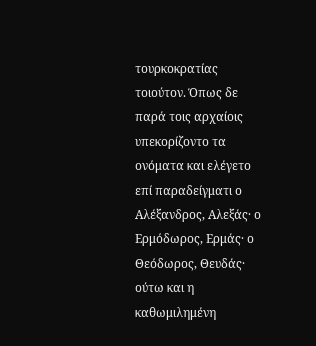τουρκοκρατίας τοιούτον. Όπως δε παρά τοις αρχαίοις υπεκορίζοντο τα ονόματα και ελέγετο επί παραδείγματι ο Αλέξανδρος, Αλεξάς· ο Ερμόδωρος, Ερμάς· ο Θεόδωρος, Θευδάς· ούτω και η καθωμιλημένη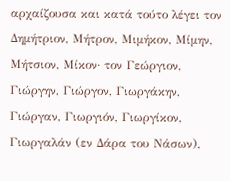αρχαίζουσα και κατά τούτο λέγει τον Δημήτριον, Μήτρον, Μιμήκον, Μίμην, Μήτσιον, Μίκον· τον Γεώργιον, Γιώργην, Γιώργον, Γιωργάκην, Γιώργαν, Γιωργιόν, Γιωργίκον, Γιωργαλάν (εν Δάρα του Νάσων),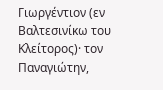Γιωργέντιον (εν Βαλτεσινίκω του Κλείτορος)· τον Παναγιώτην,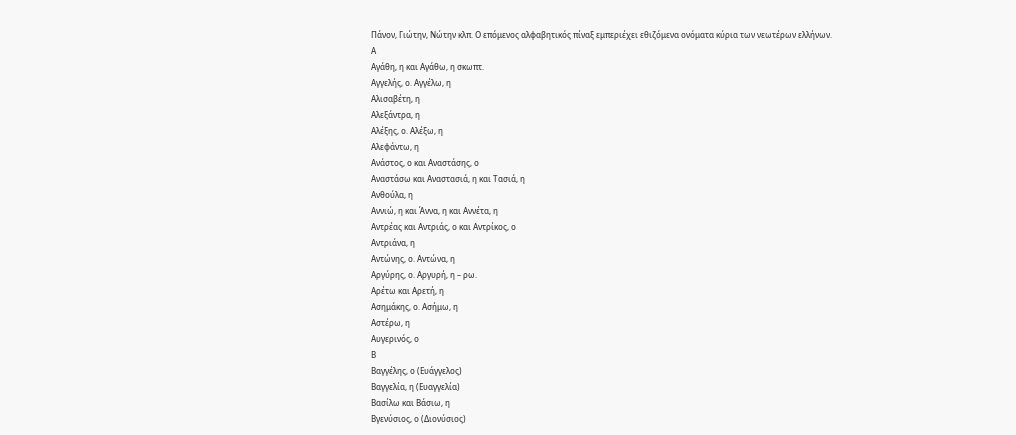Πάνον, Γιώτην, Νώτην κλπ. Ο επόμενος αλφαβητικός πίναξ εμπεριέχει εθιζόμενα ονόματα κύρια των νεωτέρων ελλήνων.
Α
Αγάθη, η και Αγάθω, η σκωπτ.
Αγγελής, ο. Αγγέλω, η
Αλισαβέτη, η
Αλεξάντρα, η
Αλέξης, ο. Αλέξω, η
Αλεφάντω, η
Ανάστος, ο και Αναστάσης, ο
Αναστάσω και Αναστασιά, η και Τασιά, η
Ανθούλα, η
Αννιώ, η και Άννα, η και Αννέτα, η
Αντρέας και Αντριάς, ο και Αντρίκος, ο
Αντριάνα, η
Αντώνης, ο. Αντώνα, η
Αργύρης, ο. Αργυρή, η – ρω.
Αρέτω και Αρετή, η
Ασημάκης, ο. Ασήμω, η
Αστέρω, η
Αυγερινός, ο
Β
Βαγγέλης, ο (Ευάγγελος)
Βαγγελία, η (Ευαγγελία)
Βασίλω και Βάσιω, η
Βγενύσιος, ο (Διονύσιος)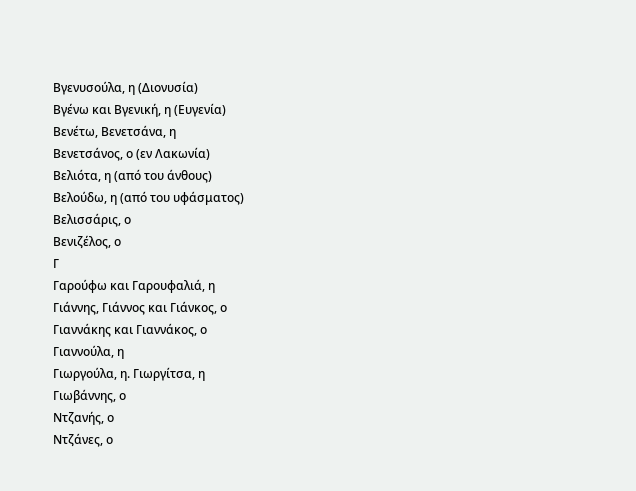Βγενυσούλα, η (Διονυσία)
Βγένω και Βγενική, η (Ευγενία)
Βενέτω, Βενετσάνα, η
Βενετσάνος, ο (εν Λακωνία)
Βελιότα, η (από του άνθους)
Βελούδω, η (από του υφάσματος)
Βελισσάρις, ο
Βενιζέλος, ο
Γ
Γαρούφω και Γαρουφαλιά, η
Γιάννης, Γιάννος και Γιάνκος, ο
Γιαννάκης και Γιαννάκος, ο
Γιαννούλα, η
Γιωργούλα, η. Γιωργίτσα, η
Γιωβάννης, ο
Ντζανής, ο
Ντζάνες, ο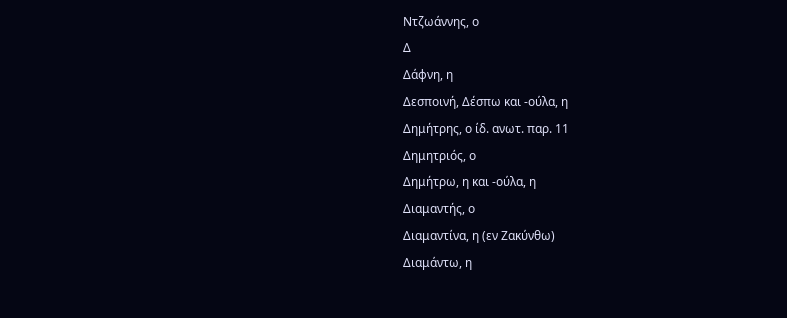Ντζωάννης, ο
Δ
Δάφνη, η
Δεσποινή, Δέσπω και -ούλα, η
Δημήτρης, ο ίδ. ανωτ. παρ. 11
Δημητριός, ο
Δημήτρω, η και -ούλα, η
Διαμαντής, ο
Διαμαντίνα, η (εν Ζακύνθω)
Διαμάντω, η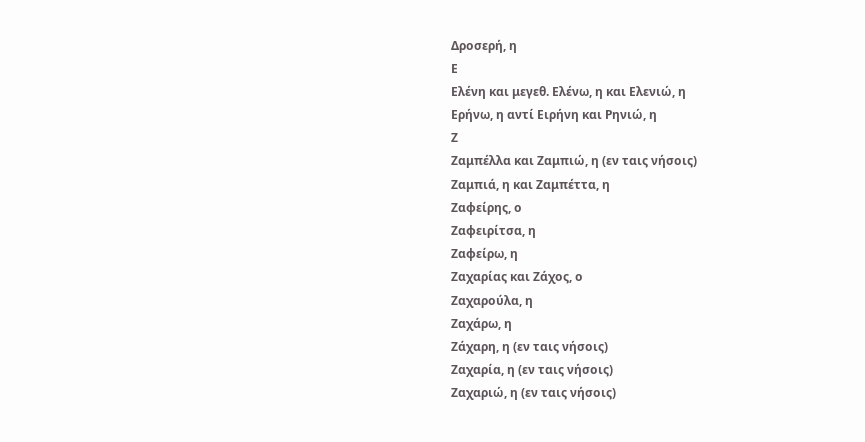Δροσερή, η
Ε
Ελένη και μεγεθ. Ελένω, η και Ελενιώ, η
Ερήνω, η αντί Ειρήνη και Ρηνιώ, η
Ζ
Ζαμπέλλα και Ζαμπιώ, η (εν ταις νήσοις)
Ζαμπιά, η και Ζαμπέττα, η
Ζαφείρης, ο
Ζαφειρίτσα, η
Ζαφείρω, η
Ζαχαρίας και Ζάχος, ο
Ζαχαρούλα, η
Ζαχάρω, η
Ζάχαρη, η (εν ταις νήσοις)
Ζαχαρία, η (εν ταις νήσοις)
Ζαχαριώ, η (εν ταις νήσοις)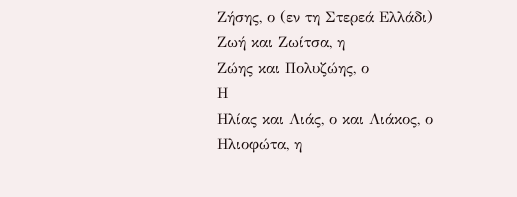Ζήσης, ο (εν τη Στερεά Ελλάδι)
Ζωή και Ζωίτσα, η
Ζώης και Πολυζώης, ο
Η
Ηλίας και Λιάς, ο και Λιάκος, ο
Ηλιοφώτα, η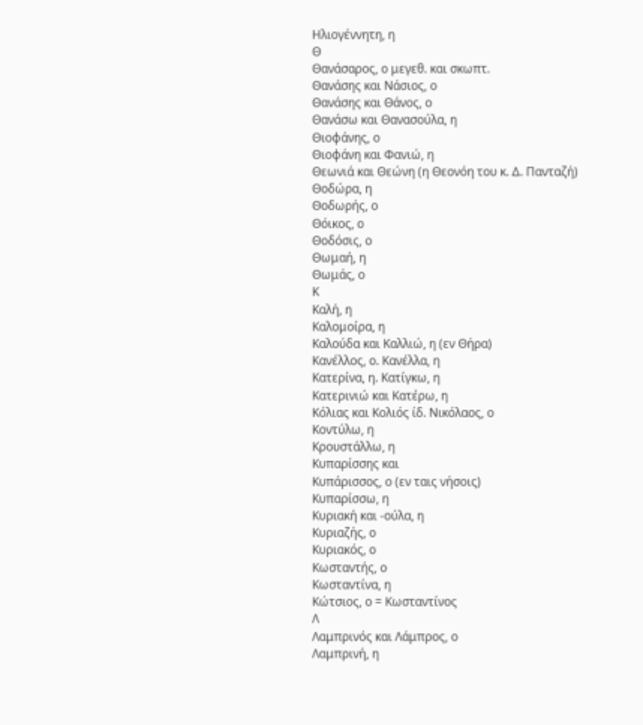Ηλιογέννητη, η
Θ
Θανάσαρος, ο μεγεθ. και σκωπτ.
Θανάσης και Νάσιος, ο
Θανάσης και Θάνος, ο
Θανάσω και Θανασούλα, η
Θιοφάνης, ο
Θιοφάνη και Φανιώ, η
Θεωνιά και Θεώνη (η Θεονόη του κ. Δ. Πανταζή)
Θοδώρα, η
Θοδωρής, ο
Θόικος, ο
Θοδόσις, ο
Θωμαή, η
Θωμάς, ο
Κ
Καλή, η
Καλομοίρα, η
Καλούδα και Καλλιώ, η (εν Θήρα)
Κανέλλος, ο. Κανέλλα, η
Κατερίνα, η. Κατίγκω, η
Κατερινιώ και Κατέρω, η
Κόλιας και Κολιός ίδ. Νικόλαος, ο
Κοντύλω, η
Κρουστάλλω, η
Κυπαρίσσης και
Κυπάρισσος, ο (εν ταις νήσοις)
Κυπαρίσσω, η
Κυριακή και -ούλα, η
Κυριαζής, ο
Κυριακός, ο
Κωσταντής, ο
Κωσταντίνα, η
Κώτσιος, ο = Κωσταντίνος
Λ
Λαμπρινός και Λάμπρος, ο
Λαμπρινή, η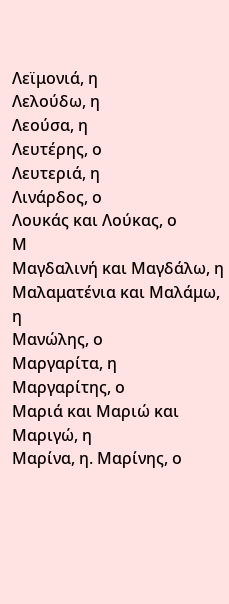Λεϊμονιά, η
Λελούδω, η
Λεούσα, η
Λευτέρης, ο
Λευτεριά, η
Λινάρδος, ο
Λουκάς και Λούκας, ο
Μ
Μαγδαλινή και Μαγδάλω, η
Μαλαματένια και Μαλάμω, η
Μανώλης, ο
Μαργαρίτα, η
Μαργαρίτης, ο
Μαριά και Μαριώ και Μαριγώ, η
Μαρίνα, η. Μαρίνης, ο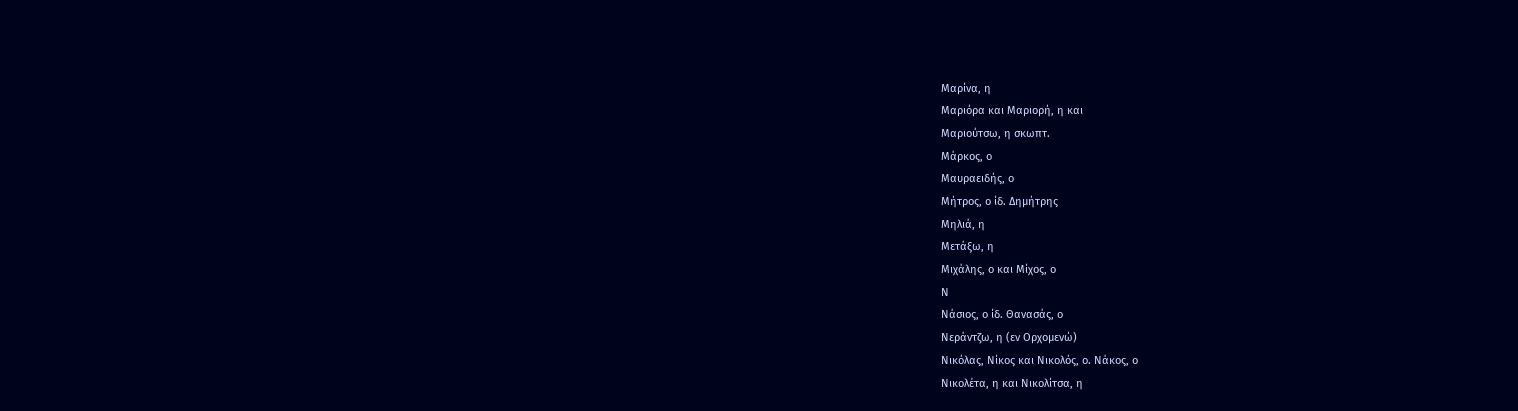Μαρίνα, η
Μαριόρα και Μαριορή, η και
Μαριούτσω, η σκωπτ.
Μάρκος, ο
Μαυραειδής, ο
Μήτρος, ο ίδ. Δημήτρης
Μηλιά, η
Μετάξω, η
Μιχάλης, ο και Μίχος, ο
Ν
Νάσιος, ο ίδ. Θανασάς, ο
Νεράντζω, η (εν Ορχομενώ)
Νικόλας, Νίκος και Νικολός, ο. Νάκος, ο
Νικολέτα, η και Νικολίτσα, η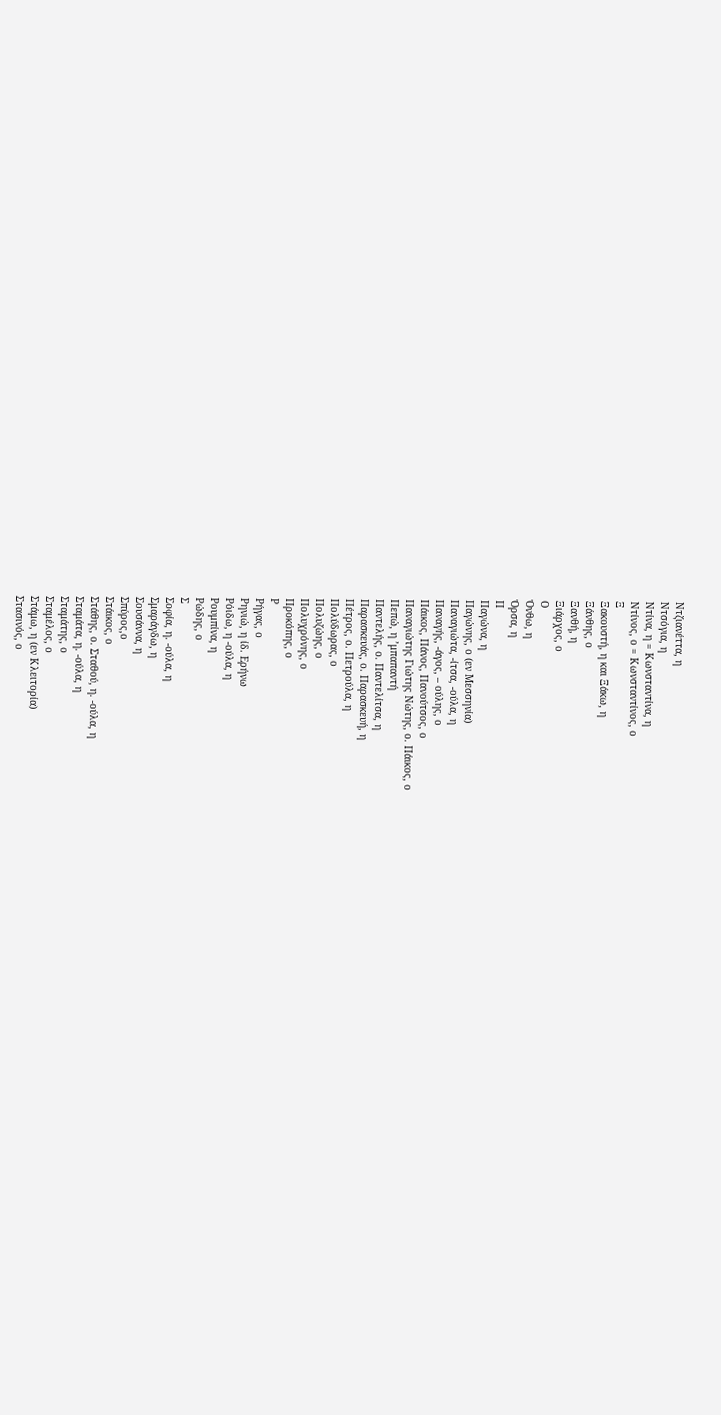Ντζιανέττα, η
Ντσόγια, η
Ντίνα, η = Κωνσταντίνα, η
Ντίνος, ο = Κωνσταντίνος, ο
Ξ
Ξακουστή, η και Ξάκω, η
Ξάνθης, ο
Ξανθή, η
Ξιάρχος, ο
Ο
Όνθω, η
Όρσα, η
Π
Παγώνα, η
Παγώνης, ο (εν Μεσσηνία)
Παναγιώτα, -ίτσα, -ούλα, η
Παναγής, -άγος, – ούλης, ο
Πάικος, Πάνος, Πανούτσος, ο
Παναγιώτης Γιώτης Νώτης, ο. Πάικος, ο
Πεπώ, η ’μπαπαντή
Παντελής, ο. Παντελίτσα, η
Παρασκευάς, ο. Παρασκευή, η
Πέτρος, ο. Πετρούλα, η
Πολύδωρας, ο
Πολυζώης, ο
Πολυχρόνης, ο
Προκόπης, ο
Ρ
Ρήγας, ο
Ρηνιώ, η ίδ. Ερήνω
Ρόιδω, η -ούλα, η
Ρουμπίνα, η
Ρώδης, ο
Σ
Σοφία, η. -ούλα, η
Σμαράγδω, η
Σουσάννα, η
Σπύρος,ο
Στάικος, ο
Στάθης, ο. Σταθού, η. -ούλα, η
Σταμάτα, η. -ούλα, η
Σταμάτης, ο
Σταμέλος, ο
Στάμω, η (εν Κλειτορία)
Στασινός, ο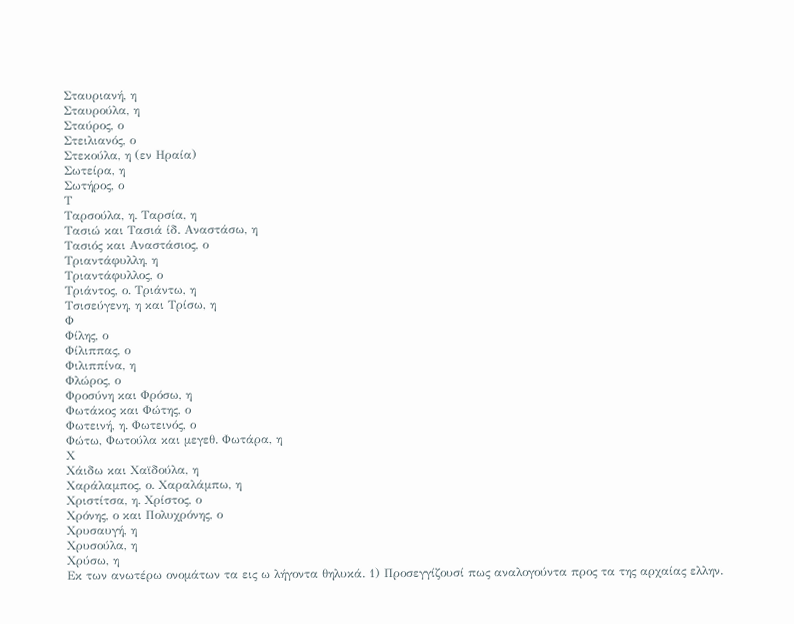Σταυριανή, η
Σταυρούλα, η
Σταύρος, ο
Στειλιανός, ο
Στεκούλα, η (εν Ηραία)
Σωτείρα, η
Σωτήρος, ο
Τ
Ταρσούλα, η. Ταρσία, η
Τασιώ και Τασιά ίδ. Αναστάσω, η
Τασιός και Αναστάσιος, ο
Τριαντάφυλλη, η
Τριαντάφυλλος, ο
Τριάντος, ο. Τριάντω, η
Τσισεύγενη, η και Τρίσω, η
Φ
Φίλης, ο
Φίλιππας, ο
Φιλιππίνα, η
Φλώρος, ο
Φροσύνη και Φρόσω, η
Φωτάκος και Φώτης, ο
Φωτεινή, η. Φωτεινός, ο
Φώτω, Φωτούλα και μεγεθ. Φωτάρα, η
Χ
Χάιδω και Χαϊδούλα, η
Χαράλαμπος, ο. Χαραλάμπω, η
Χριστίτσα, η. Χρίστος, ο
Χρόνης, ο και Πολυχρόνης, ο
Χρυσαυγή, η
Χρυσούλα, η
Χρύσω, η
Εκ των ανωτέρω ονομάτων τα εις ω λήγοντα θηλυκά. 1) Προσεγγίζουσί πως αναλογούντα προς τα της αρχαίας ελλην.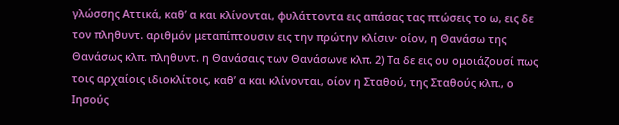γλώσσης Αττικά, καθ’ α και κλίνονται, φυλάττοντα εις απάσας τας πτώσεις το ω, εις δε τον πληθυντ. αριθμόν μεταπίπτουσιν εις την πρώτην κλίσιν· οίον, η Θανάσω της Θανάσως κλπ. πληθυντ. η Θανάσαις των Θανάσωνε κλπ. 2) Τα δε εις ου ομοιάζουσί πως τοις αρχαίοις ιδιοκλίτοις, καθ’ α και κλίνονται, οίον η Σταθού, της Σταθούς κλπ., ο Ιησούς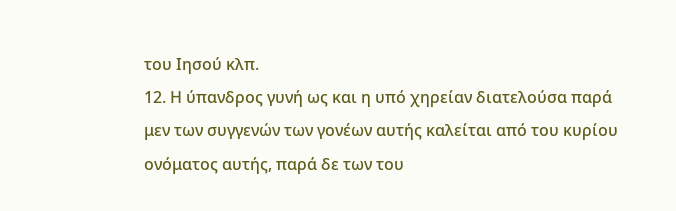του Ιησού κλπ.
12. Η ύπανδρος γυνή ως και η υπό χηρείαν διατελούσα παρά μεν των συγγενών των γονέων αυτής καλείται από του κυρίου ονόματος αυτής, παρά δε των του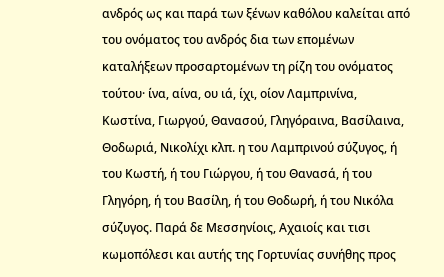ανδρός ως και παρά των ξένων καθόλου καλείται από του ονόματος του ανδρός δια των επομένων καταλήξεων προσαρτομένων τη ρίζη του ονόματος τούτου· ίνα, αίνα, ου ιά, ίχι, οίον Λαμπρινίνα, Κωστίνα, Γιωργού, Θανασού, Γληγόραινα, Βασίλαινα, Θοδωριά, Νικολίχι κλπ. η του Λαμπρινού σύζυγος, ή του Κωστή, ή του Γιώργου, ή του Θανασά, ή του Γληγόρη, ή του Βασίλη, ή του Θοδωρή, ή του Νικόλα σύζυγος. Παρά δε Μεσσηνίοις, Αχαιοίς και τισι κωμοπόλεσι και αυτής της Γορτυνίας συνήθης προς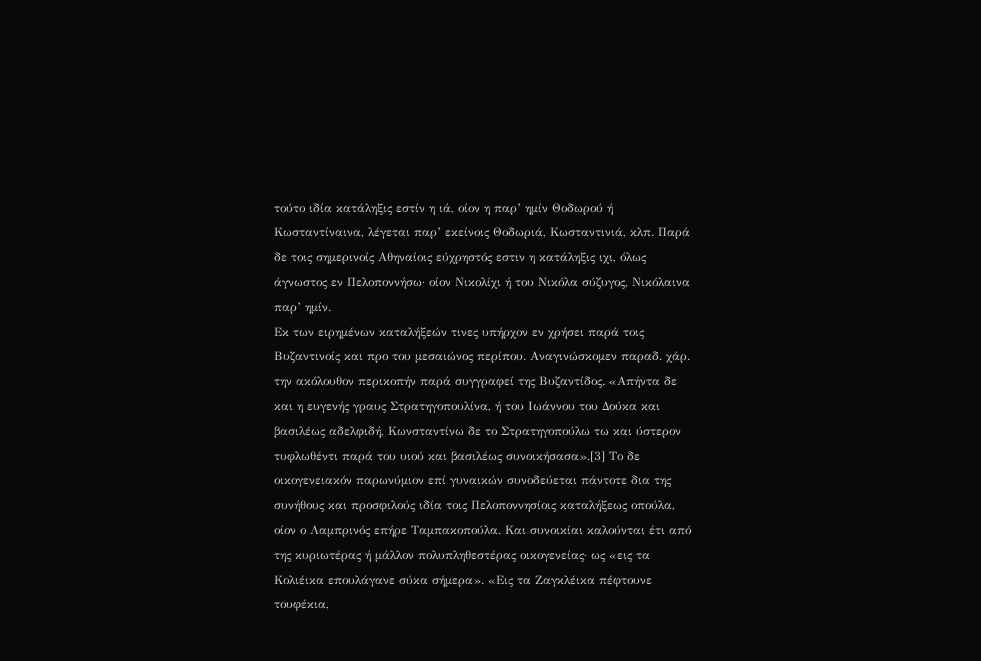τούτο ιδία κατάληξις εστίν η ιά, οίον η παρ’ ημίν Θοδωρού ή Κωσταντίναινα, λέγεται παρ’ εκείνοις Θοδωριά, Κωσταντινιά, κλπ. Παρά δε τοις σημερινοίς Αθηναίοις εύχρηστός εστιν η κατάληξις ιχι, όλως άγνωστος εν Πελοποννήσω· οίον Νικολίχι ή του Νικόλα σύζυγος, Νικόλαινα παρ’ ημίν.
Εκ των ειρημένων καταλήξεών τινες υπήρχον εν χρήσει παρά τοις Βυζαντινοίς και προ του μεσαιώνος περίπου. Αναγινώσκομεν παραδ. χάρ. την ακόλουθον περικοπήν παρά συγγραφεί της Βυζαντίδος. «Απήντα δε και η ευγενής γραυς Στρατηγοπουλίνα, ή του Ιωάννου του Δούκα και βασιλέως αδελφιδή, Κωνσταντίνω δε το Στρατηγοπούλω τω και ύστερον τυφλωθέντι παρά του υιού και βασιλέως συνοικήσασα».[3] Το δε οικογενειακόν παρωνύμιον επί γυναικών συνοδεύεται πάντοτε δια της συνήθους και προσφιλούς ιδία τοις Πελοποννησίοις καταλήξεως οπούλα, οίον ο Λαμπρινός επήρε Ταμπακοπούλα. Και συνοικίαι καλούνται έτι από της κυριωτέρας ή μάλλον πολυπληθεστέρας οικογενείας· ως «εις τα Κολιέικα επουλάγανε σύκα σήμερα». «Εις τα Ζαγκλέικα πέφτουνε τουφέκια,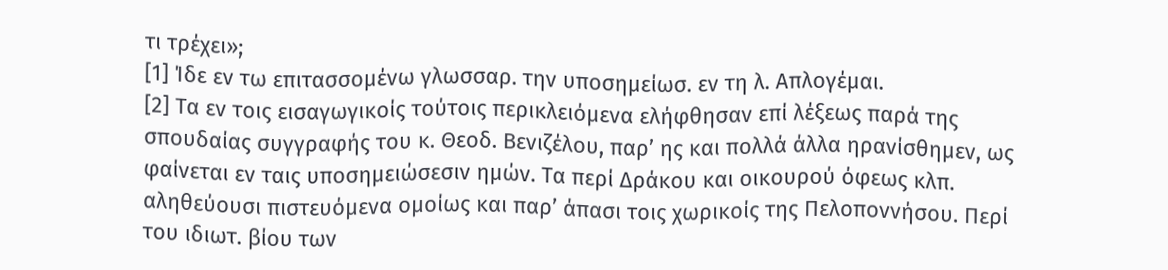τι τρέχει»;
[1] Ίδε εν τω επιτασσομένω γλωσσαρ. την υποσημείωσ. εν τη λ. Απλογέμαι.
[2] Τα εν τοις εισαγωγικοίς τούτοις περικλειόμενα ελήφθησαν επί λέξεως παρά της σπουδαίας συγγραφής του κ. Θεοδ. Βενιζέλου, παρ’ ης και πολλά άλλα ηρανίσθημεν, ως φαίνεται εν ταις υποσημειώσεσιν ημών. Τα περί Δράκου και οικουρού όφεως κλπ. αληθεύουσι πιστευόμενα ομοίως και παρ’ άπασι τοις χωρικοίς της Πελοποννήσου. Περί του ιδιωτ. βίου των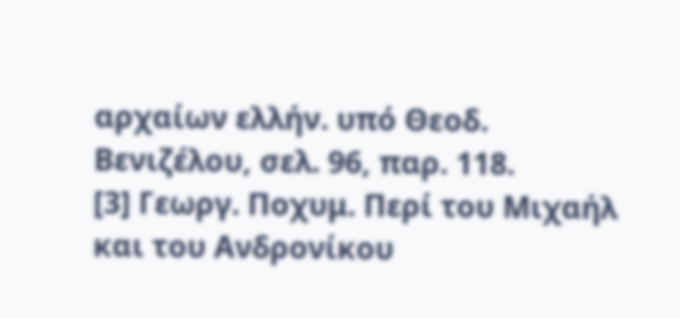αρχαίων ελλήν. υπό Θεοδ. Βενιζέλου, σελ. 96, παρ. 118.
[3] Γεωργ. Ποχυμ. Περί του Μιχαήλ και του Ανδρονίκου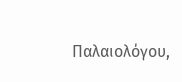Παλαιολόγου,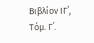Βιβλίον ΙΓ΄, Τόμ. Γ΄.